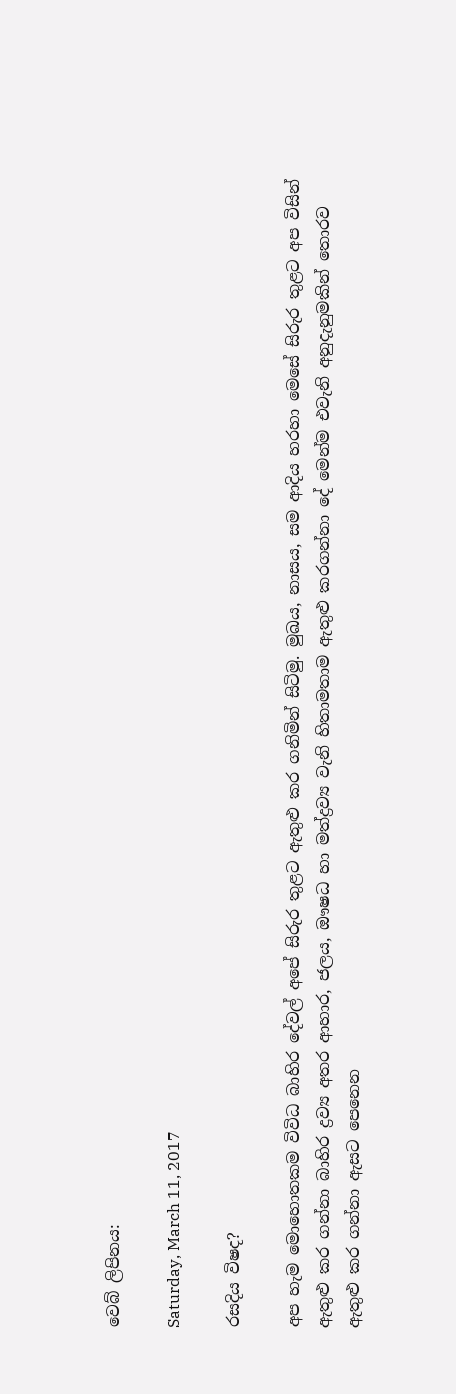වෙබ් ලිපිනය:

Saturday, March 11, 2017

රසදිය විෂද?

අප හැම මොහොතකම විවිධ බාහිර දේවල් අපේ සිරුර තුළට ඇතුළු කර ගනිමින් සිටිමු. මුඛය, නාසය, සම ආදිය හරහා මෙසේ සිරුර තුළට අප විසින් ඇතුළු කර ගන්නා බාහිර ද්‍රව්‍ය අතර ආහාර, ජලය, ඖෂධ හා මත්ද්‍රව්‍ය වැනි හිතාමතාම ඇතුළු කරගන්නා දේ මෙන්ම එවැනි අනුදැනුමකින් තොරව ඇතුළු කර ගන්නා ඇසට පෙනෙන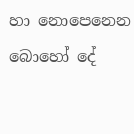හා නොපෙනෙන බොහෝ දේ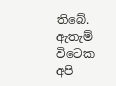තිබේ. ඇතැම් විටෙක අපි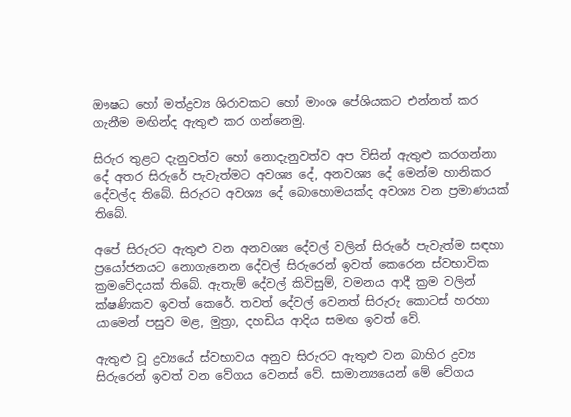ඖෂධ හෝ මත්ද්‍රව්‍ය ශිරාවකට හෝ මාංශ පේශියකට එන්නත් කර ගැනීම මඟින්ද ඇතුළු කර ගන්නෙමු.

සිරුර තුළට දැනුවත්ව හෝ නොදැනුවත්ව අප විසින් ඇතුළු කරගන්නා දේ අතර සිරුරේ පැවැත්මට අවශ්‍ය දේ, අනවශ්‍ය දේ මෙන්ම හානිකර දේවල්ද තිබේ. සිරුරට අවශ්‍ය දේ බොහොමයක්ද අවශ්‍ය වන ප්‍රමාණයක් තිබේ.

අපේ සිරුරට ඇතුළු වන අනවශ්‍ය දේවල් වලින් සිරුරේ පැවැත්ම සඳහා ප්‍රයෝජනයට නොගැනෙන දේවල් සිරුරෙන් ඉවත් කෙරෙන ස්වභාවික ක්‍රමවේදයක් තිබේ. ඇතැම් දේවල් කිවිසුම්, වමනය ආදී ක්‍රම වලින් ක්ෂණිකව ඉවත් කෙරේ. තවත් දේවල් වෙනත් සිරුරු කොටස් හරහා යාමෙන් පසුව මළ, මුත්‍රා, දහඩිය ආදිය සමඟ ඉවත් වේ.

ඇතුළු වූ ද්‍රව්‍යයේ ස්වභාවය අනුව සිරුරට ඇතුළු වන බාහිර ද්‍රව්‍ය සිරුරෙන් ඉවත් වන වේගය වෙනස් වේ. සාමාන්‍යයෙන් මේ වේගය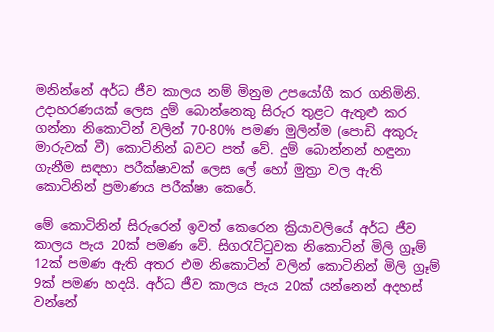මනින්නේ අර්ධ ජීව කාලය නම් මිනුම උපයෝගී කර ගනිමිනි. උදාහරණයක් ලෙස දුම් බොන්නෙකු සිරුර තුළට ඇතුළු කර ගන්නා නිකොටින් වලින් 70-80% පමණ මුලින්ම (පොඩි අකුරු මාරුවක් වී) කොටිනින් බවට පත් වේ. දුම් බොන්නන් හඳුනා ගැනීම සඳහා පරීක්ෂාවක් ලෙස ලේ හෝ මුත්‍රා වල ඇති කොටිනින් ප්‍රමාණය පරීක්ෂා කෙරේ.

මේ කොටිනින් සිරුරෙන් ඉවත් කෙරෙන ක්‍රියාවලියේ අර්ධ ජීව කාලය පැය 20ක් පමණ වේ. සිගරැට්ටුවක නිකොටින් මිලි ග්‍රෑම් 12ක් පමණ ඇති අතර එම නිකොටින් වලින් කොටිනින් මිලි ග්‍රෑම් 9ක් පමණ හදයි. අර්ධ ජීව කාලය පැය 20ක් යන්නෙන් අදහස් වන්නේ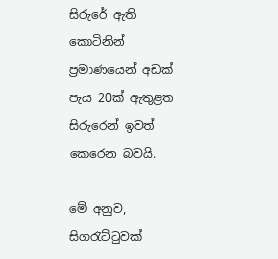සිරුරේ ඇති කොටිනින් ප්‍රමාණයෙන් අඩක් පැය 20ක් ඇතුළත සිරුරෙන් ඉවත් කෙරෙන බවයි.

මේ අනුව, සිගරැට්ටුවක්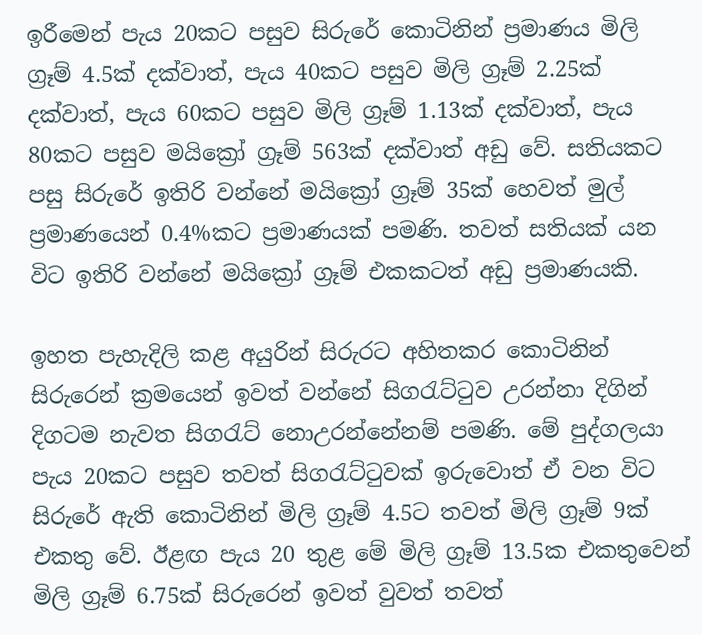ඉරීමෙන් පැය 20කට පසුව සිරුරේ කොටිනින් ප්‍රමාණය මිලි ග්‍රෑම් 4.5ක් දක්වාත්, පැය 40කට පසුව මිලි ග්‍රෑම් 2.25ක් දක්වාත්, පැය 60කට පසුව මිලි ග්‍රෑම් 1.13ක් දක්වාත්, පැය 80කට පසුව මයික්‍රෝ ග්‍රෑම් 563ක් දක්වාත් අඩු වේ. සතියකට පසු සිරුරේ ඉතිරි වන්නේ මයික්‍රෝ ග්‍රෑම් 35ක් හෙවත් මුල් ප්‍රමාණයෙන් 0.4%කට ප්‍රමාණයක් පමණි. තවත් සතියක් යන විට ඉතිරි වන්නේ මයික්‍රෝ ග්‍රෑම් එකකටත් අඩු ප්‍රමාණයකි.

ඉහත පැහැදිලි කළ අයුරින් සිරුරට අහිතකර කොටිනින් සිරුරෙන් ක්‍රමයෙන් ඉවත් වන්නේ සිගරැට්ටුව උරන්නා දිගින් දිගටම නැවත සිගරැට් නොඋරන්නේනම් පමණි. මේ පුද්ගලයා පැය 20කට පසුව තවත් සිගරැට්ටුවක් ඉරුවොත් ඒ වන විට සිරුරේ ඇති කොටිනින් මිලි ග්‍රෑම් 4.5ට තවත් මිලි ග්‍රෑම් 9ක් එකතු වේ. ඊළඟ පැය 20 තුළ මේ මිලි ග්‍රෑම් 13.5ක එකතුවෙන් මිලි ග්‍රෑම් 6.75ක් සිරුරෙන් ඉවත් වුවත් තවත්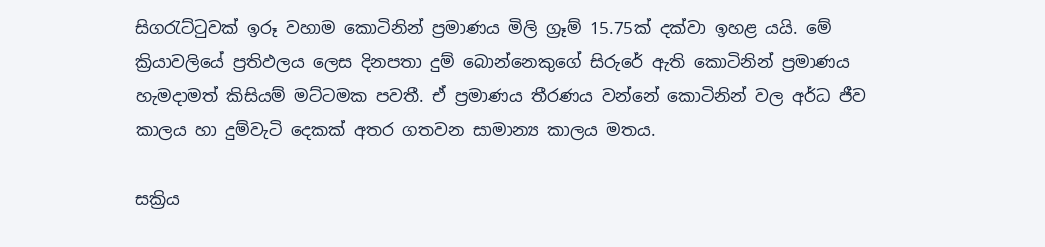සිගරැට්ටුවක් ඉරූ වහාම කොටිනින් ප්‍රමාණය මිලි ග්‍රෑම් 15.75ක් දක්වා ඉහළ යයි. මේ ක්‍රියාවලියේ ප්‍රතිඵලය ලෙස දිනපතා දුම් බොන්නෙකුගේ සිරුරේ ඇති කොටිනින් ප්‍රමාණය හැමදාමත් කිසියම් මට්ටමක පවතී. ඒ ප්‍රමාණය තීරණය වන්නේ කොටිනින් වල අර්ධ ජීව කාලය හා දුම්වැටි දෙකක් අතර ගතවන සාමාන්‍ය කාලය මතය.

සක්‍රිය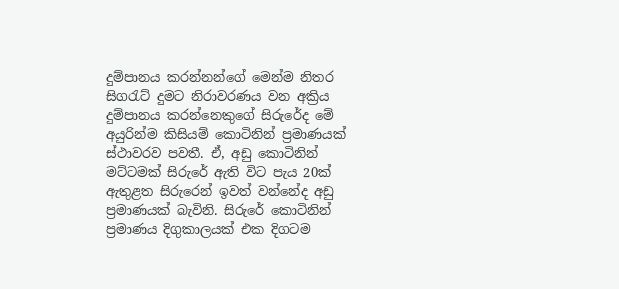දුම්පානය කරන්නන්ගේ මෙන්ම නිතර සිගරැට් දුමට නිරාවරණය වන අක්‍රිය දුම්පානය කරන්නෙකුගේ සිරුරේද මේ අයුරින්ම කිසියම් කොටිනින් ප්‍රමාණයක් ස්ථාවරව පවතී. ඒ, අඩු කොටිනින් මට්ටමක් සිරුරේ ඇති විට පැය 20ක් ඇතුළත සිරුරෙන් ඉවත් වන්නේද අඩු ප්‍රමාණයක් බැවිනි. සිරුරේ කොටිනින් ප්‍රමාණය දිගුකාලයක් එක දිගටම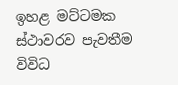ඉහළ මට්ටමක ස්ථාවරව පැවතීම විවිධ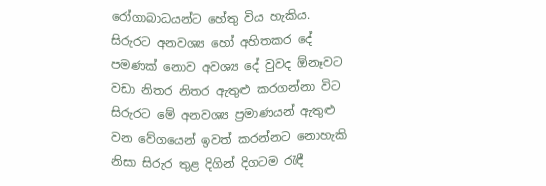රෝගාබාධයන්ට හේතු විය හැකිය. සිරුරට අනවශ්‍ය හෝ අහිතකර දේ පමණක් නොව අවශ්‍ය දේ වුවද ඕනෑවට වඩා නිතර නිතර ඇතුළු කරගන්නා විට සිරුරට මේ අනවශ්‍ය ප්‍රමාණයන් ඇතුළු වන වේගයෙන් ඉවත් කරන්නට නොහැකි නිසා සිරුර තුළ දිගින් දිගටම රැඳී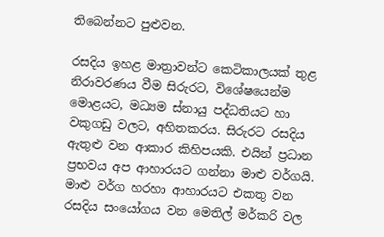තිබෙන්නට පුළුවන.

රසදිය ඉහළ මාත්‍රාවන්ට කෙටිකාලයක් තුළ නිරාවරණය වීම සිරුරට, විශේෂයෙන්ම මොළයට, මධ්‍යම ස්නායු පද්ධතියට හා වකුගඩු වලට, අහිතකරය. සිරුරට රසදිය ඇතුළු වන ආකාර කිහිපයකි. එයින් ප්‍රධාන ප්‍රභවය අප ආහාරයට ගන්නා මාළු වර්ගයි. මාළු වර්ග හරහා ආහාරයට එකතු වන රසදිය සංයෝගය වන මෙතිල් මර්කරි වල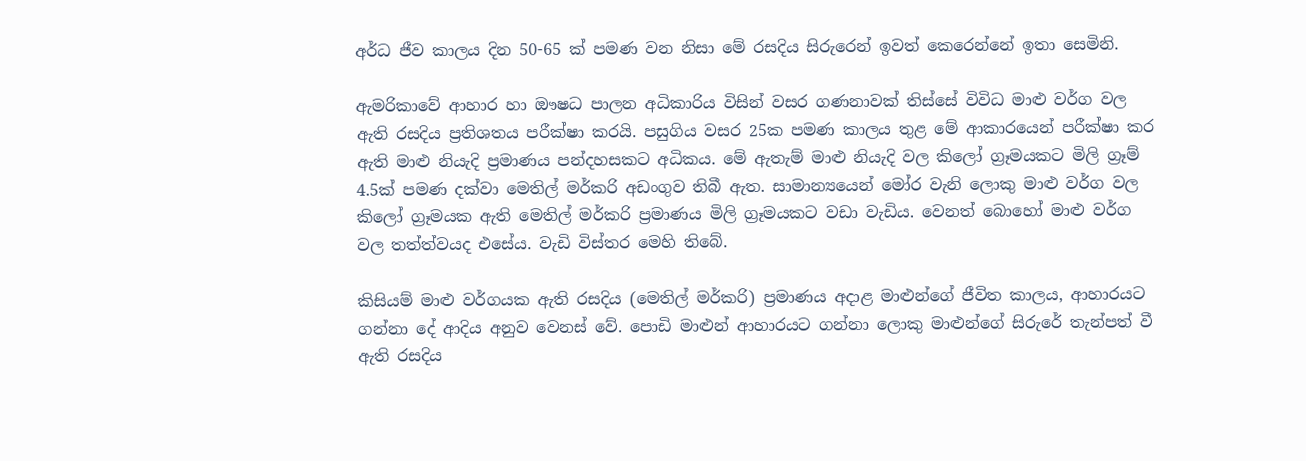අර්ධ ජීව කාලය දින 50-65 ක් පමණ වන නිසා මේ රසදිය සිරුරෙන් ඉවත් කෙරෙන්නේ ඉතා සෙමිනි.

ඇමරිකාවේ ආහාර හා ඖෂධ පාලන අධිකාරිය විසින් වසර ගණනාවක් තිස්සේ විවිධ මාළු වර්ග වල ඇති රසදිය ප්‍රතිශතය පරීක්ෂා කරයි. පසුගිය වසර 25ක පමණ කාලය තුළ මේ ආකාරයෙන් පරීක්ෂා කර ඇති මාළු නියැදි ප්‍රමාණය පන්දහසකට අධිකය. මේ ඇතැම් මාළු නියැදි වල කිලෝ ග්‍රෑමයකට මිලි ග්‍රෑම් 4.5ක් පමණ දක්වා මෙතිල් මර්කරි අඩංගුව තිබී ඇත. සාමාන්‍යයෙන් මෝර වැනි ලොකු මාළු වර්ග වල කිලෝ ග්‍රෑමයක ඇති මෙතිල් මර්කරි ප්‍රමාණය මිලි ග්‍රෑමයකට වඩා වැඩිය. වෙනත් බොහෝ මාළු වර්ග වල තත්ත්වයද එසේය. වැඩි විස්තර මෙහි තිබේ.

කිසියම් මාළු වර්ගයක ඇති රසදිය (මෙතිල් මර්කරි) ප්‍රමාණය අදාළ මාළුන්ගේ ජීවිත කාලය, ආහාරයට ගන්නා දේ ආදිය අනුව වෙනස් වේ. පොඩි මාළුන් ආහාරයට ගන්නා ලොකු මාළුන්ගේ සිරුරේ තැන්පත් වී ඇති රසදිය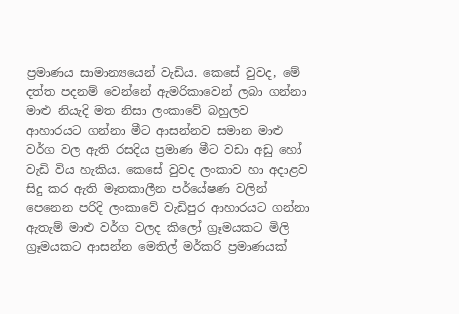ප්‍රමාණය සාමාන්‍යයෙන් වැඩිය. කෙසේ වුවද, මේ දත්ත පදනම් වෙන්නේ ඇමරිකාවෙන් ලබා ගන්නා මාළු නියැදි මත නිසා ලංකාවේ බහුලව ආහාරයට ගන්නා මීට ආසන්නව සමාන මාළු වර්ග වල ඇති රසදිය ප්‍රමාණ මීට වඩා අඩු හෝ වැඩි විය හැකිය. කෙසේ වුවද ලංකාව හා අදාළව සිදු කර ඇති මෑතකාලීන පර්යේෂණ වලින් පෙනෙන පරිදි ලංකාවේ වැඩිපුර ආහාරයට ගන්නා ඇතැම් මාළු වර්ග වලද කිලෝ ග්‍රෑමයකට මිලි ග්‍රෑමයකට ආසන්න මෙතිල් මර්කරි ප්‍රමාණයක්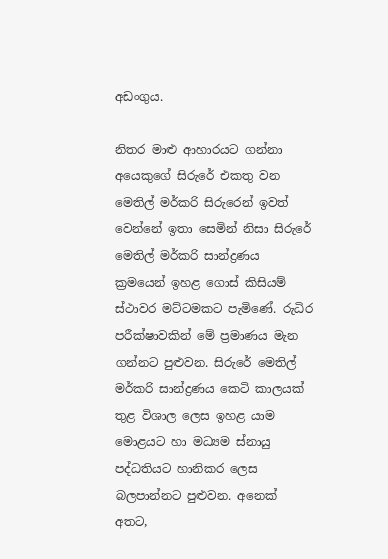අඩංගුය.

නිතර මාළු ආහාරයට ගන්නා අයෙකුගේ සිරුරේ එකතු වන මෙතිල් මර්කරි සිරුරෙන් ඉවත් වෙන්නේ ඉතා සෙමින් නිසා සිරුරේ මෙතිල් මර්කරි සාන්ද්‍රණය ක්‍රමයෙන් ඉහළ ගොස් කිසියම් ස්ථාවර මට්ටමකට පැමිණේ. රුධිර පරීක්ෂාවකින් මේ ප්‍රමාණය මැන ගන්නට පුළුවන. සිරුරේ මෙතිල් මර්කරි සාන්ද්‍රණය කෙටි කාලයක් තුළ විශාල ලෙස ඉහළ යාම මොළයට හා මධ්‍යම ස්නායු පද්ධතියට හානිකර ලෙස බලපාන්නට පුළුවන. අනෙක් අතට,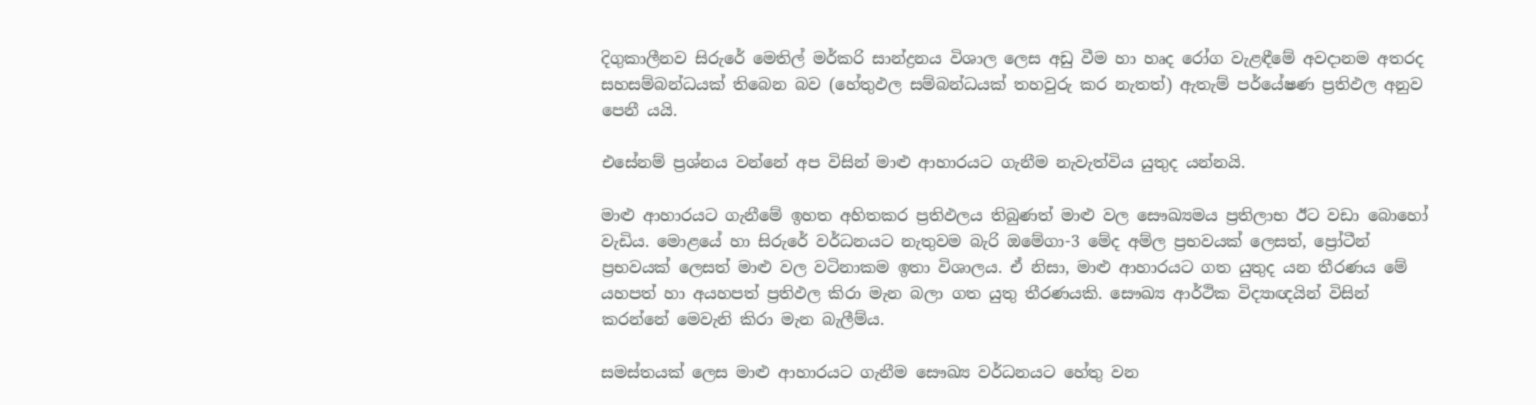දිගුකාලීනව සිරුරේ මෙතිල් මර්කරි සාන්ද්‍රනය විශාල ලෙස අඩු වීම හා හෘද රෝග වැළඳීමේ අවදානම අතරද සහසම්බන්ධයක් තිබෙන බව (හේතුඵල සම්බන්ධයක් තහවුරු කර නැතත්) ඇතැම් පර්යේෂණ ප්‍රතිඵල අනුව පෙනී යයි.

එසේනම් ප්‍රශ්නය වන්නේ අප විසින් මාළු ආහාරයට ගැනීම නැවැත්විය යුතුද යන්නයි.

මාළු ආහාරයට ගැනීමේ ඉහත අහිතකර ප්‍රතිඵලය තිබුණත් මාළු වල සෞඛ්‍යමය ප්‍රතිලාභ ඊට වඩා බොහෝ වැඩිය. මොළයේ හා සිරුරේ වර්ධනයට නැතුවම බැරි ඔමේගා-3 මේද අම්ල ප්‍රභවයක් ලෙසත්, ප්‍රෝටීන් ප්‍රභවයක් ලෙසත් මාළු වල වටිනාකම ඉතා විශාලය. ඒ නිසා, මාළු ආහාරයට ගත යුතුද යන තීරණය මේ යහපත් හා අයහපත් ප්‍රතිඵල කිරා මැන බලා ගත යුතු තීරණයකි. සෞඛ්‍ය ආර්ථික විද්‍යාඥයින් විසින් කරන්නේ මෙවැනි කිරා මැන බැලීම්ය.

සමස්තයක් ලෙස මාළු ආහාරයට ගැනීම සෞඛ්‍ය වර්ධනයට හේතු වන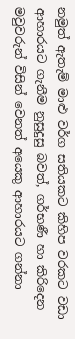නමුත් ඇතැම් මාළු වර්ග සතියකට කිහිප වරකට වඩා ආහාරයට ගැනීම නුසුදුසු බවත්, ගර්භණී හා කිරිදෙන මවුවරුන් විසින් වෙනත් අයෙකු ආහාරයට ගන්නා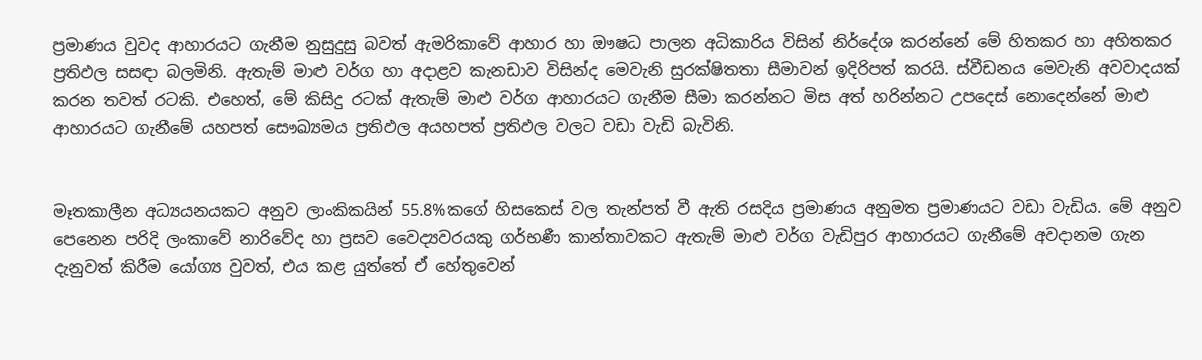ප්‍රමාණය වුවද ආහාරයට ගැනීම නුසුදුසු බවත් ඇමරිකාවේ ආහාර හා ඖෂධ පාලන අධිකාරිය විසින් නිර්දේශ කරන්නේ මේ හිතකර හා අහිතකර ප්‍රතිඵල සසඳා බලමිනි. ඇතැම් මාළු වර්ග හා අදාළව කැනඩාව විසින්ද මෙවැනි සුරක්ෂිතතා සීමාවන් ඉදිරිපත් කරයි. ස්වීඩනය මෙවැනි අවවාදයක් කරන තවත් රටකි. එහෙත්, මේ කිසිදු රටක් ඇතැම් මාළු වර්ග ආහාරයට ගැනීම සීමා කරන්නට මිස අත් හරින්නට උපදෙස් නොදෙන්නේ මාළු ආහාරයට ගැනීමේ යහපත් සෞඛ්‍යමය ප්‍රතිඵල අයහපත් ප්‍රතිඵල වලට වඩා වැඩි බැවිනි.


මෑතකාලීන අධ්‍යයනයකට අනුව ලාංකිකයින් 55.8%කගේ හිසකෙස් වල තැන්පත් වී ඇති රසදිය ප්‍රමාණය අනුමත ප්‍රමාණයට වඩා වැඩිය. මේ අනුව පෙනෙන පරිදි ලංකාවේ නාරිවේද හා ප්‍රසව වෛද්‍යවරයකු ගර්භණී කාන්තාවකට ඇතැම් මාළු වර්ග වැඩිපුර ආහාරයට ගැනීමේ අවදානම ගැන දැනුවත් කිරීම යෝග්‍ය වුවත්, එය කළ යුත්තේ ඒ හේතුවෙන්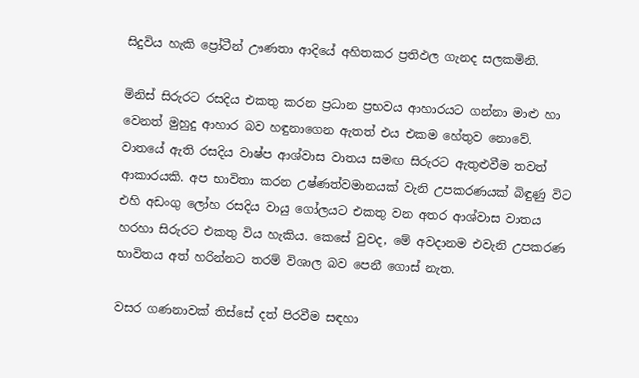සිදුවිය හැකි ප්‍රෝටීන් ඌණතා ආදියේ අහිතකර ප්‍රතිඵල ගැනද සලකමිනි.

මිනිස් සිරුරට රසදිය එකතු කරන ප්‍රධාන ප්‍රභවය ආහාරයට ගන්නා මාළු හා වෙනත් මුහුදු ආහාර බව හඳුනාගෙන ඇතත් එය එකම හේතුව නොවේ. වාතයේ ඇති රසදිය වාෂ්ප ආශ්වාස වාතය සමඟ සිරුරට ඇතුළුවීම තවත් ආකාරයකි. අප භාවිතා කරන උෂ්ණත්වමානයක් වැනි උපකරණයක් බිඳුණු විට එහි අඩංගු ලෝහ රසදිය වායු ගෝලයට එකතු වන අතර ආශ්වාස වාතය හරහා සිරුරට එකතු විය හැකිය. කෙසේ වුවද, මේ අවදානම එවැනි උපකරණ භාවිතය අත් හරින්නට තරම් විශාල බව පෙනී ගොස් නැත.

වසර ගණනාවක් තිස්සේ දත් පිරවීම සඳහා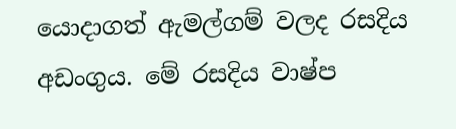යොදාගත් ඇමල්ගම් වලද රසදිය අඩංගුය. මේ රසදිය වාෂ්ප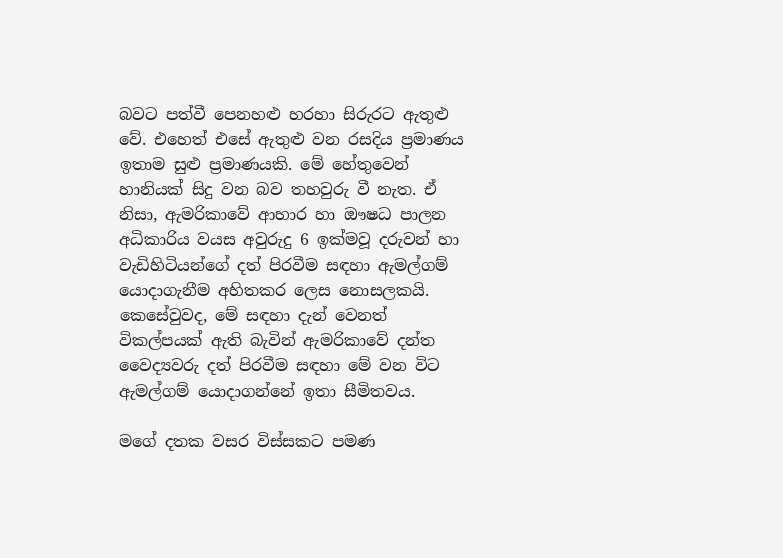බවට පත්වී පෙනහළු හරහා සිරුරට ඇතුළු වේ. එහෙත් එසේ ඇතුළු වන රසදිය ප්‍රමාණය ඉතාම සුළු ප්‍රමාණයකි. මේ හේතුවෙන් හානියක් සිදු වන බව තහවුරු වී නැත. ඒ නිසා, ඇමරිකාවේ ආහාර හා ඖෂධ පාලන අධිකාරිය වයස අවුරුදු 6 ඉක්මවූ දරුවන් හා වැඩිහිටියන්ගේ දත් පිරවීම සඳහා ඇමල්ගම් යොදාගැනීම අහිතකර ලෙස නොසලකයි. කෙසේවුවද, මේ සඳහා දැන් වෙනත් විකල්පයක් ඇති බැවින් ඇමරිකාවේ දන්ත වෛද්‍යවරු දත් පිරවීම සඳහා මේ වන විට ඇමල්ගම් යොදාගන්නේ ඉතා සීමිතවය.

මගේ දතක වසර විස්සකට පමණ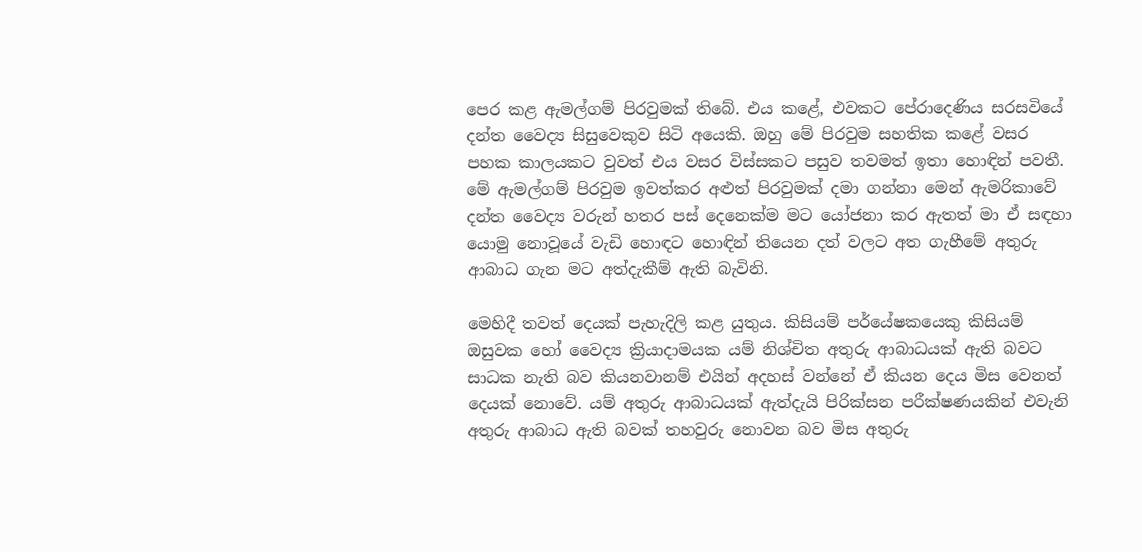පෙර කළ ඇමල්ගම් පිරවුමක් තිබේ. එය කළේ, එවකට පේරාදෙණිය සරසවියේ දන්ත වෛද්‍ය සිසුවෙකුව සිටි අයෙකි. ඔහු මේ පිරවුම සහතික කළේ වසර පහක කාලයකට වුවත් එය වසර විස්සකට පසුව තවමත් ඉතා හොඳින් පවතී. මේ ඇමල්ගම් පිරවුම ඉවත්කර අළුත් පිරවුමක් දමා ගන්නා මෙන් ඇමරිකාවේ දන්ත වෛද්‍ය වරුන් හතර පස් දෙනෙක්ම මට යෝජනා කර ඇතත් මා ඒ සඳහා යොමු නොවූයේ වැඩි හොඳට හොඳින් තියෙන දත් වලට අත ගැහීමේ අතුරු ආබාධ ගැන මට අත්දැකීම් ඇති බැවිනි.

මෙහිදී තවත් දෙයක් පැහැදිලි කළ යුතුය. කිසියම් පර්යේෂකයෙකු කිසියම් ඔසුවක හෝ වෛද්‍ය ක්‍රියාදාමයක යම් නිශ්චිත අතුරු ආබාධයක් ඇති බවට සාධක නැති බව කියනවානම් එයින් අදහස් වන්නේ ඒ කියන දෙය මිස වෙනත් දෙයක් නොවේ. යම් අතුරු ආබාධයක් ඇත්දැයි පිරික්සන පරීක්ෂණයකින් එවැනි අතුරු ආබාධ ඇති බවක් තහවුරු නොවන බව මිස අතුරු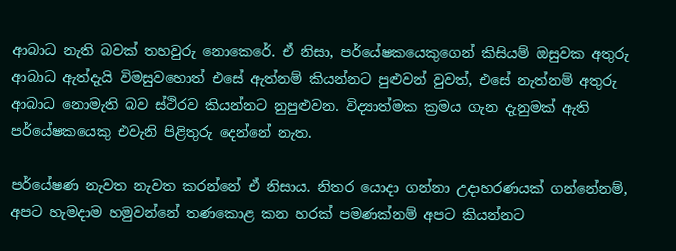ආබාධ නැති බවක් තහවුරු නොකෙරේ. ඒ නිසා, පර්යේෂකයෙකුගෙන් කිසියම් ඔසුවක අතුරු ආබාධ ඇත්දැයි විමසුවහොත් එසේ ඇත්නම් කියන්නට පුළුවන් වුවත්, එසේ නැත්නම් අතුරු ආබාධ නොමැති බව ස්ථිරව කියන්නට නුපුළුවන. විද්‍යාත්මක ක්‍රමය ගැන දැනුමක් ඇති පර්යේෂකයෙකු එවැනි පිළිතුරු දෙන්නේ නැත.

පර්යේෂණ නැවත නැවත කරන්නේ ඒ නිසාය. නිතර යොදා ගන්නා උදාහරණයක් ගන්නේනම්, අපට හැමදාම හමුවන්නේ තණකොළ කන හරක් පමණක්නම් අපට කියන්නට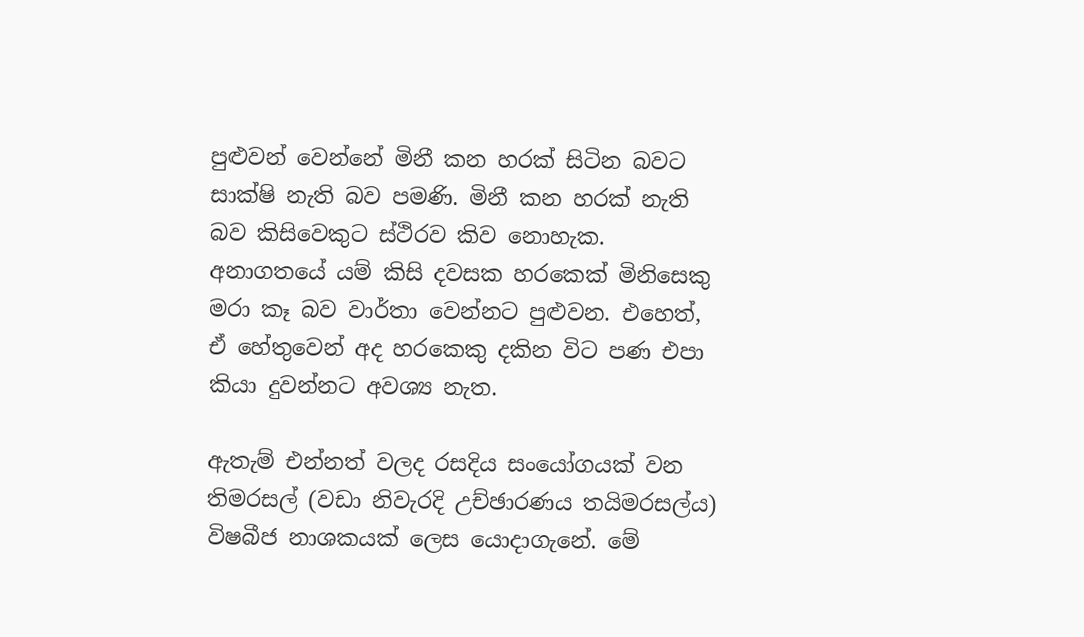පුළුවන් වෙන්නේ මිනී කන හරක් සිටින බවට සාක්ෂි නැති බව පමණි. මිනී කන හරක් නැති බව කිසිවෙකුට ස්ථිරව කිව නොහැක. අනාගතයේ යම් කිසි දවසක හරකෙක් මිනිසෙකු මරා කෑ බව වාර්තා වෙන්නට පුළුවන. එහෙත්, ඒ හේතුවෙන් අද හරකෙකු දකින විට පණ එපා කියා දුවන්නට අවශ්‍ය නැත.

ඇතැම් එන්නත් වලද රසදිය සංයෝගයක් වන තිමරසල් (වඩා නිවැරදි උච්ඡාරණය තයිමරසල්ය) විෂබීජ නාශකයක් ලෙස යොදාගැනේ. මේ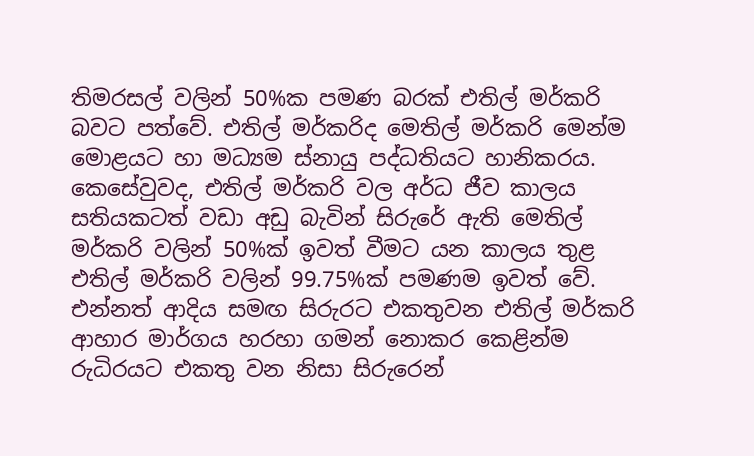තිමරසල් වලින් 50%ක පමණ බරක් එතිල් මර්කරි බවට පත්වේ. එතිල් මර්කරිද මෙතිල් මර්කරි මෙන්ම මොළයට හා මධ්‍යම ස්නායු පද්ධතියට හානිකරය. කෙසේවුවද, එතිල් මර්කරි වල අර්ධ ජීව කාලය සතියකටත් වඩා අඩු බැවින් සිරුරේ ඇති මෙතිල් මර්කරි වලින් 50%ක් ඉවත් වීමට යන කාලය තුළ එතිල් මර්කරි වලින් 99.75%ක් පමණම ඉවත් වේ. එන්නත් ආදිය සමඟ සිරුරට එකතුවන එතිල් මර්කරි ආහාර මාර්ගය හරහා ගමන් නොකර කෙළින්ම රුධිරයට එකතු වන නිසා සිරුරෙන්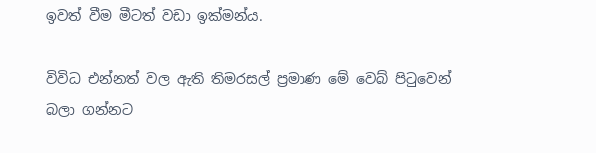ඉවත් වීම මීටත් වඩා ඉක්මන්ය.

විවිධ එන්නත් වල ඇති තිමරසල් ප්‍රමාණ මේ වෙබ් පිටුවෙන් බලා ගන්නට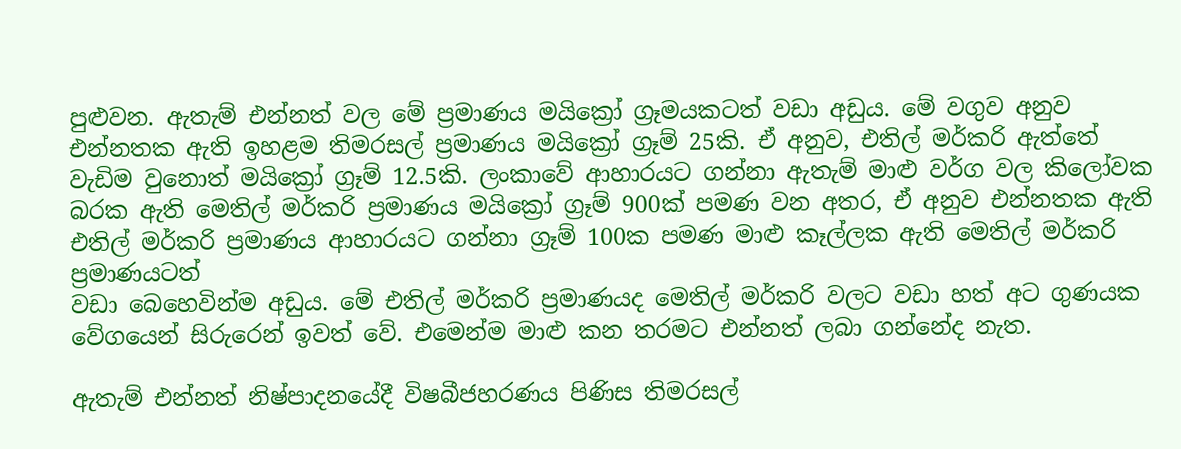පුළුවන. ඇතැම් එන්නත් වල මේ ප්‍රමාණය මයික්‍රෝ ග්‍රෑමයකටත් වඩා අඩුය. මේ වගුව අනුව එන්නතක ඇති ඉහළම තිමරසල් ප්‍රමාණය මයික්‍රෝ ග්‍රෑම් 25කි. ඒ අනුව, එතිල් මර්කරි ඇත්තේ වැඩිම වුනොත් මයික්‍රෝ ග්‍රෑම් 12.5කි. ලංකාවේ ආහාරයට ගන්නා ඇතැම් මාළු වර්ග වල කිලෝවක බරක ඇති මෙතිල් මර්කරි ප්‍රමාණය මයික්‍රෝ ග්‍රෑම් 900ක් පමණ වන අතර, ඒ අනුව එන්නතක ඇති එතිල් මර්කරි ප්‍රමාණය ආහාරයට ගන්නා ග්‍රෑම් 100ක පමණ මාළු කෑල්ලක ඇති මෙතිල් මර්කරි ප්‍රමාණයටත්
වඩා බෙහෙවින්ම අඩුය. මේ එතිල් මර්කරි ප්‍රමාණයද මෙතිල් මර්කරි වලට වඩා හත් අට ගුණයක වේගයෙන් සිරුරෙන් ඉවත් වේ. එමෙන්ම මාළු කන තරමට එන්නත් ලබා ගන්නේද නැත.

ඇතැම් එන්නත් නිෂ්පාදනයේදී විෂබීජහරණය පිණිස තිමරසල්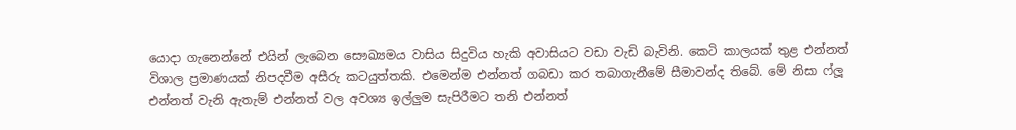යොදා ගැනෙන්නේ එයින් ලැබෙන සෞඛ්‍යමය වාසිය සිදුවිය හැකි අවාසියට වඩා වැඩි බැවිනි. කෙටි කාලයක් තුළ එන්නත් විශාල ප්‍රමාණයක් නිපදවීම අසීරු කටයුත්තකි. එමෙන්ම එන්නත් ගබඩා කර තබාගැනීමේ සීමාවන්ද තිබේ. මේ නිසා ෆ්ලූ එන්නත් වැනි ඇතැම් එන්නත් වල අවශ්‍ය ඉල්ලුම සැපිරීමට තනි එන්නත්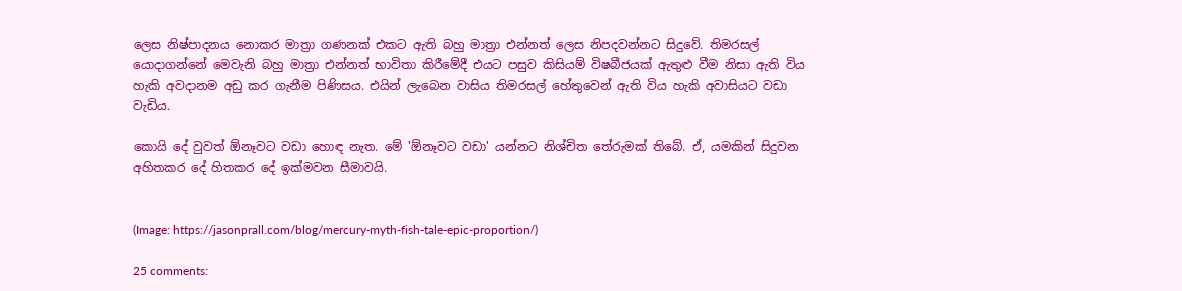ලෙස නිෂ්පාදනය නොකර මාත්‍රා ගණනක් එකට ඇති බහු මාත්‍රා එන්නත් ලෙස නිපදවන්නට සිදුවේ. තිමරසල් යොදාගන්නේ මෙවැනි බහු මාත්‍රා එන්නත් භාවිතා කිරීමේදී එයට පසුව කිසියම් විෂබීජයක් ඇතුළු වීම නිසා ඇති විය හැකි අවදානම අඩු කර ගැනීම පිණිසය. එයින් ලැබෙන වාසිය තිමරසල් හේතුවෙන් ඇති විය හැකි අවාසියට වඩා වැඩිය.

කොයි දේ වුවත් ඕනෑවට වඩා හොඳ නැත. මේ 'ඕනෑවට වඩා' යන්නට නිශ්චිත තේරුමක් තිබේ. ඒ, යමකින් සිදුවන අහිතකර දේ හිතකර දේ ඉක්මවන සීමාවයි.


(Image: https://jasonprall.com/blog/mercury-myth-fish-tale-epic-proportion/)

25 comments: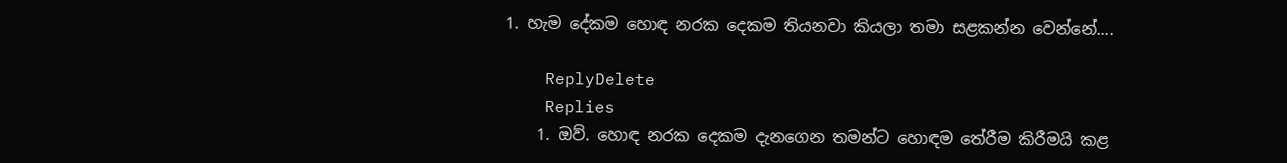1. හැම දේකම හොඳ නරක දෙකම තියනවා කියලා තමා සළකන්න වෙන්නේ....

    ReplyDelete
    Replies
    1. ඔව්. හොඳ නරක දෙකම දැනගෙන තමන්ට හොඳම තේරීම කිරීමයි කළ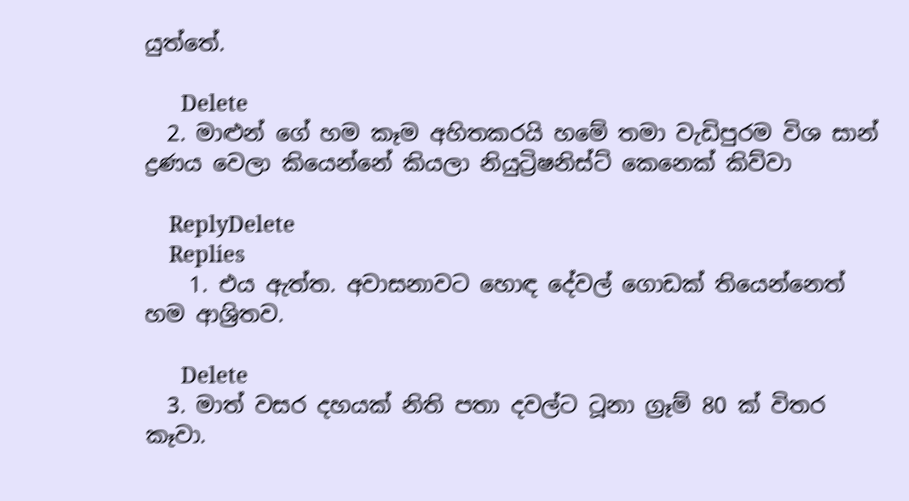යුත්තේ.

      Delete
  2. මාළුන් ගේ හම කෑම අහිතකරයි හමේ තමා වැඩිපුරම විශ සාන් ද්‍රණය වෙලා කියෙන්නේ කියලා නියුට්‍රිෂනිස්ට් කෙනෙක් කිව්වා

    ReplyDelete
    Replies
    1. එය ඇත්ත. අවාසනාවට හොඳ දේවල් ගොඩක් තියෙන්නෙත් හම ආශ්‍රිතව.

      Delete
  3. මාත් වසර දහයක් නිති පතා දවල්ට ටූනා ග්‍රෑම් 80 ක් විතර කෑවා.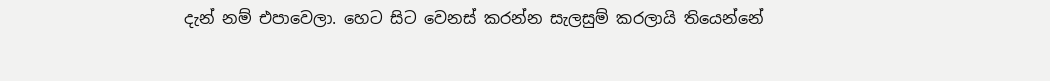දැන් නම් එපාවෙලා. හෙට සිට වෙනස් කරන්න සැලසුම් කරලායි තියෙන්නේ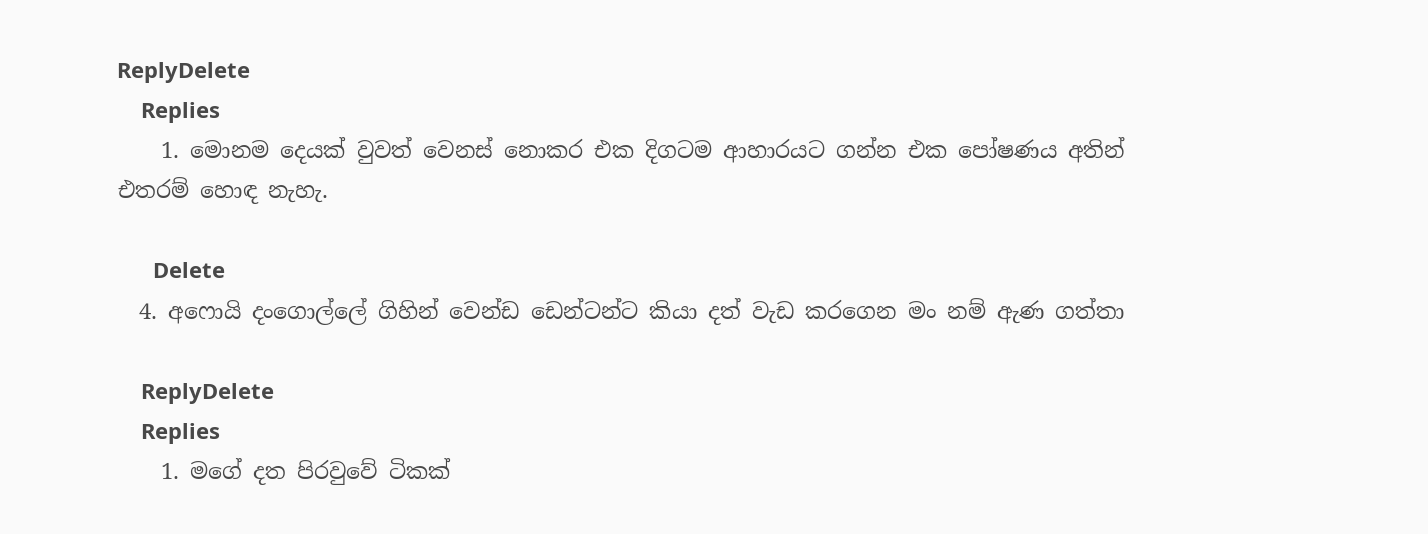ReplyDelete
    Replies
    1. මොනම දෙයක් වුවත් වෙනස් නොකර එක දිගටම ආහාරයට ගන්න එක පෝෂණය අතින් එතරම් හොඳ නැහැ.

      Delete
  4. අෆොයි දංගොල්ලේ ගිහින් වෙන්ඩ ඩෙන්ටන්ට කියා දත් වැඩ කරගෙන මං නම් ඇණ ගත්තා

    ReplyDelete
    Replies
    1. මගේ දත පිරවුවේ ටිකක්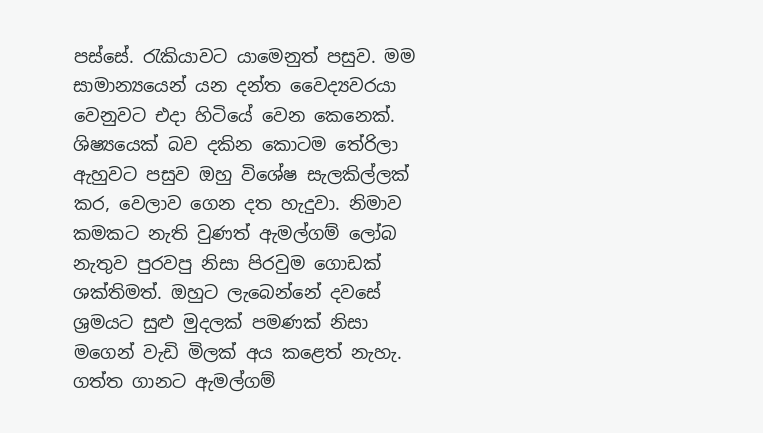පස්සේ. රැකියාවට යාමෙනුත් පසුව. මම සාමාන්‍යයෙන් යන දන්ත වෛද්‍යවරයා වෙනුවට එදා හිටියේ වෙන කෙනෙක්. ශිෂ්‍යයෙක් බව දකින කොටම තේරිලා ඇහුවට පසුව ඔහු විශේෂ සැලකිල්ලක් කර, වෙලාව ගෙන දත හැදුවා. නිමාව කමකට නැති වුණත් ඇමල්ගම් ලෝබ නැතුව පුරවපු නිසා පිරවුම ගොඩක් ශක්තිමත්. ඔහුට ලැබෙන්නේ දවසේ ශ්‍රමයට සුළු මුදලක් පමණක් නිසා මගෙන් වැඩි මිලක් අය කළෙත් නැහැ. ගත්ත ගානට ඇමල්ගම්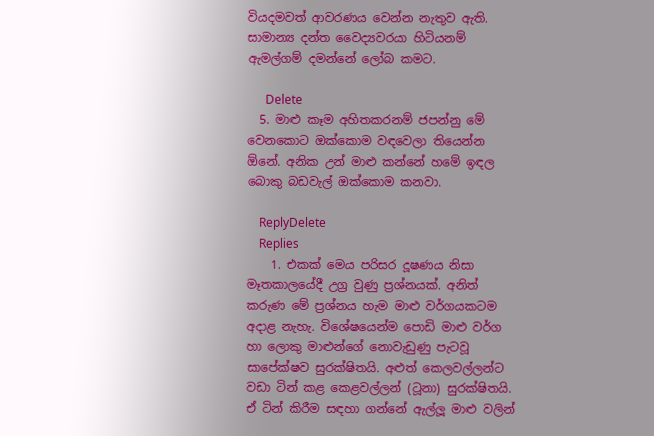වියදමවත් ආවරණය වෙන්න නැතුව ඇති. සාමාන්‍ය දන්ත වෛද්‍යවරයා හිටියනම් ඇමල්ගම් දමන්නේ ලෝබ කමට.

      Delete
  5. මාළු කෑම අහිතකරනම් ජපන්නු මේ වෙනකොට ඔක්කොම වඳවෙලා තියෙන්න ඕනේ. අනික උන් මාළු කන්නේ හමේ ඉඳල බොකු බඩවැල් ඔක්කොම කනවා.

    ReplyDelete
    Replies
    1. එකක් මෙය පරිසර දූෂණය නිසා මෑතකාලයේදී උග්‍ර වුණු ප්‍රශ්නයක්. අනිත් කරුණ මේ ප්‍රශ්නය හැම මාළු වර්ගයකටම අදාළ නැහැ. විශේෂයෙන්ම පොඩි මාළු වර්ග හා ලොකු මාළුන්ගේ නොවැඩුණු පැටවූ සාපේක්ෂව සුරක්ෂිතයි. අළුත් කෙලවල්ලන්ට වඩා ටින් කළ කෙළවල්ලන් (ටූනා) සුරක්ෂිතයි. ඒ ටින් කිරීම සඳහා ගන්නේ ඇල්ලූ මාළු වලින්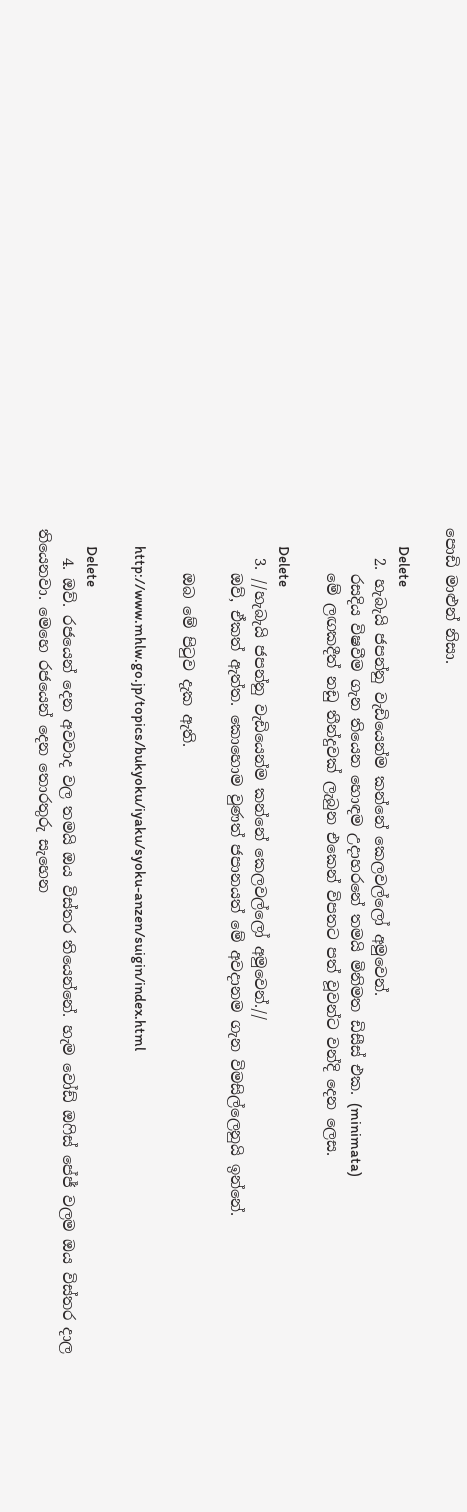පොඩි මාළුන් නිසා.

      Delete
    2. හැබැයි ජපන්නු වැඩියෙන්ම කන්නේ කෙලවල්ලෝ අමුවෙන්.
      රසදිය විෂවීම ගැන තියෙන හොඳම උදාහරනේ තමයි මිනිමත ඩිසීස් එක. (minimata)
      මේ ලඟකදීත් නඩු තීන්දුවක් ලැබුන එකෙන් විපතට පත් වූවන්ට වන්දි දෙන ලෙස.

      Delete
    3. //හැබැයි ජපන්නු වැඩියෙන්ම කන්නේ කෙලවල්ලෝ අමුවෙන්.//
      ඔව්, ඒකත් ඇත්ත. කොහොම වුණත් ජපානයත් මේ අවදානම ගැන විමසිල්ලෙනුයි ඉන්නේ.

      ඔබ මේ පිටුව දැක ඇති.

      http://www.mhlw.go.jp/topics/bukyoku/iyaku/syoku-anzen/suigin/index.html

      Delete
    4. ඔව්. රජයෙන් දෙන අවවාද වල තමයි ඔය විස්තර තියෙන්නේ. හැම වෝඩ් ඔෆිස් පේජ් වලම ඔය විස්තර දාල තියෙනවා. මෙහෙ රජයෙන් දෙන තොරතුරු සැහෙන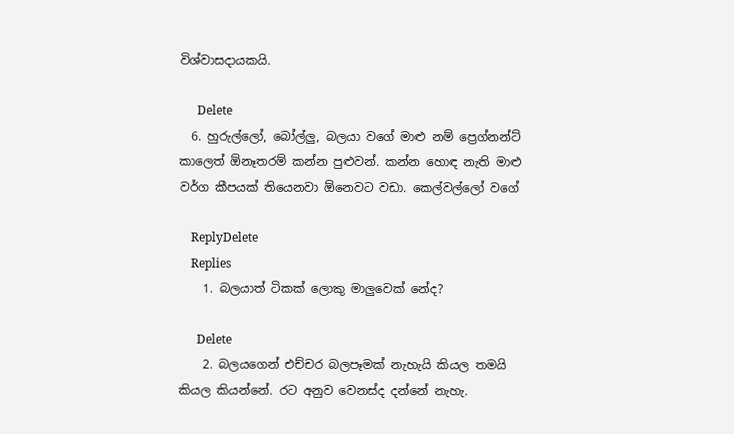විශ්වාසදායකයි.

      Delete
  6. හුරුල්ලෝ, බෝල්ලු, බලයා වගේ මාළු නම් ප්‍රෙග්නන්ට් කාලෙත් ඕනෑතරම් කන්න පුළුවන්. කන්න හොඳ නැති මාළු වර්ග කීපයක් තියෙනවා ඕනෙවට වඩා. කෙල්වල්ලෝ වගේ

    ReplyDelete
    Replies
    1. බලයාත් ටිකක් ලොකු මාලුවෙක් නේද?

      Delete
    2. බලයගෙන් එච්චර බලපෑමක් නැහැයි කියල තමයි කියල කියන්නේ. රට අනුව වෙනස්ද දන්නේ නැහැ.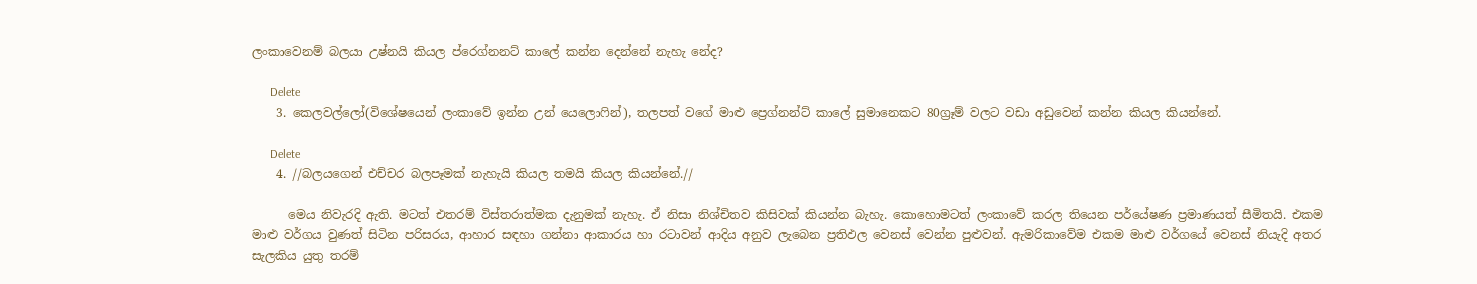ලංකාවෙනම් බලයා උෂ්නයි කියල ප්රෙග්නනට් කාලේ කන්න දෙන්නේ නැහැ නේද?

      Delete
    3. කෙලවල්ලෝ(විශේෂයෙන් ලංකාවේ ඉන්න උන් යෙලොෆින්), තලපත් වගේ මාළු ප්‍රෙග්නන්ට් කාලේ සුමානෙකට 80ග්‍රෑම් වලට වඩා අඩුවෙන් කන්න කියල කියන්නේ.

      Delete
    4. //බලයගෙන් එච්චර බලපෑමක් නැහැයි කියල තමයි කියල කියන්නේ.//

      මෙය නිවැරදි ඇති. මටත් එතරම් විස්තරාත්මක දැනුමක් නැහැ. ඒ නිසා නිශ්චිතව කිසිවක් කියන්න බැහැ. කොහොමටත් ලංකාවේ කරල තියෙන පර්යේෂණ ප්‍රමාණයත් සීමිතයි. එකම මාළු වර්ගය වුණත් සිටින පරිසරය, ආහාර සඳහා ගන්නා ආකාරය හා රටාවන් ආදිය අනුව ලැබෙන ප්‍රතිඵල වෙනස් වෙන්න පුළුවන්. ඇමරිකාවේම එකම මාළු වර්ගයේ වෙනස් නියැදි අතර සැලකිය යුතු තරම්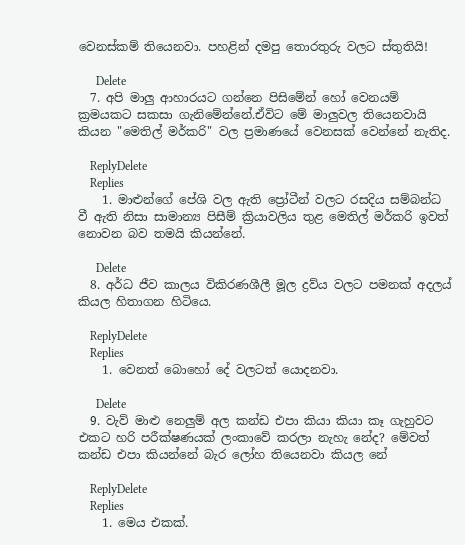වෙනස්කම් තියෙනවා. පහළින් දමපු තොරතුරු වලට ස්තුතියි!

      Delete
  7. අපි මාලු ආහාරයට ගන්නෙ පිසිමේන් හෝ වෙනයම් ක්‍රමයකට සකසා ගැනිමේන්නේ.ඒවිට මේ මාලුවල තියෙනවායි කියන "මෙතිල් මර්කරි" වල ප්‍රමාණයේ වෙනසක් වෙන්නේ නැතිද.

    ReplyDelete
    Replies
    1. මාළුන්ගේ පේශි වල ඇති ප්‍රෝටීන් වලට රසදිය සම්බන්ධ වී ඇති නිසා සාමාන්‍ය පිසීම් ක්‍රියාවලිය තුළ මෙතිල් මර්කරි ඉවත් නොවන බව තමයි කියන්නේ.

      Delete
  8. අර්ධ ජීව කාලය විකිරණශීලී මූල ද්‍රව්ය වලට පමනක් අදලය් කියල හිතාගන හිටියෙ.

    ReplyDelete
    Replies
    1. වෙනත් බොහෝ දේ වලටත් යොදනවා.

      Delete
  9. වැව් මාළු නෙලුම් අල කන්ඩ එපා කියා කියා කෑ ගැහුවට එකට හරි පරීක්ෂණයක් ලංකාවේ කරලා නැහැ නේද? මේවත් කන්ඩ එපා කියන්නේ බැර ලෝහ තියෙනවා කියල නේ

    ReplyDelete
    Replies
    1. මෙය එකක්.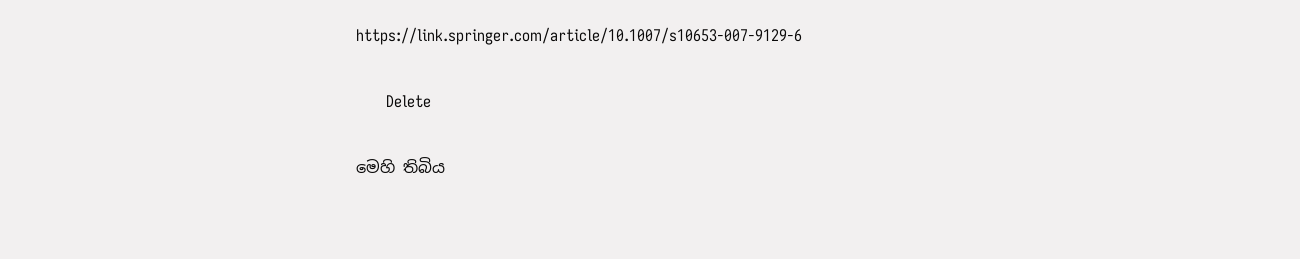https://link.springer.com/article/10.1007/s10653-007-9129-6

      Delete

මෙහි තිබිය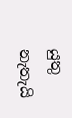යුතු නැතැයි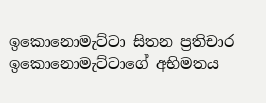ඉකොනොමැට්ටා සිතන ප්‍රතිචාර ඉකොනොමැට්ටාගේ අභිමතය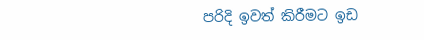පරිදි ඉවත් කිරීමට ඉඩ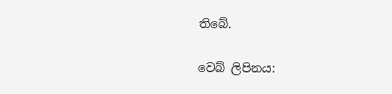තිබේ.

වෙබ් ලිපිනය: